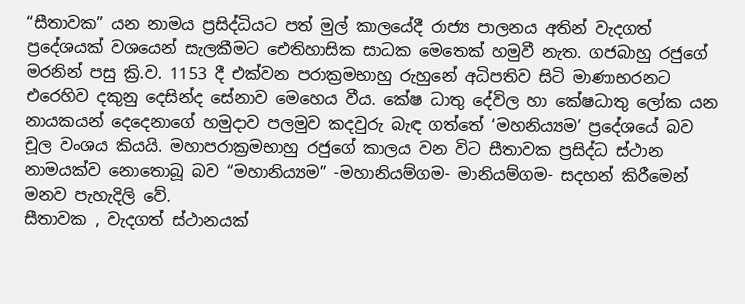“සීතාවක” යන නාමය ප්‍රසිද්ධියට පත් මුල් කාලයේදී රාජ්‍ය පාලනය අතින් වැදගත් ප්‍රදේශයක් වශයෙන් සැලකීමට ඓතිහාසික සාධක මෙතෙක් හමුවී නැත. ගජබාහු රජුගේ මරනින් පසු ක්‍රි.ව. 1153 දී එක්වන පරාක්‍රමභාහු රුහුනේ අධිපතිව සිටි මාණාභරනට එරෙහිව දකුනු දෙසින්ද සේනාව මෙහෙය වීය. කේෂ ධාතු දේවිල හා කේෂධාතු ලෝක යන නායකයන් දෙදෙනාගේ හමුදාව පලමුව කදවුරු බැඳ ගත්තේ ‘මහනිය්‍යම’ ප්‍රදේශයේ බව චූල වංශය කියයි. මහාපරාක්‍රමභාහු රජුගේ කාලය වන විට සීතාවක ප්‍රසිද්ධ ස්ථාන නාමයක්ව නොතොබූ බව “මහානිය්‍යම” -මහානියම්ගම- මානියම්ගම- සදහන් කිරීමෙන් මනව පැහැදිලි වේ.
සීතාවක , වැදගත් ස්ථානයක්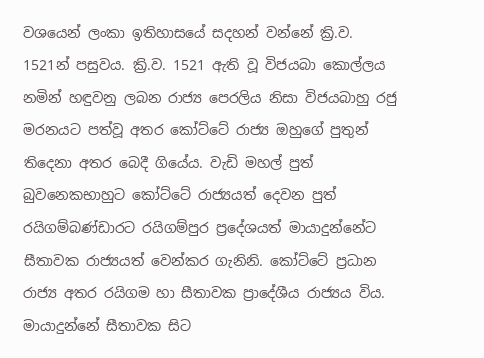වශයෙන් ලංකා ඉතිහාසයේ සදහන් වන්නේ ක්‍රි.ව. 1521න් පසුවය. ක්‍රි.ව. 1521 ඇති වූ විජයබා කොල්ලය නමින් හඳුවනු ලබන රාජ්‍ය පෙරලිය නිසා විජයබාහු රජු මරනයට පත්වූ අතර කෝට්ටේ රාජ්‍ය ඔහුගේ පුතුන් තිදෙනා අතර බෙදී ගියේය. වැඩි මහල් පුත් බුවනෙකභාහුට කෝට්ටේ රාජ්‍යයත් දෙවන පුත් රයිගම්බණ්ඩාරට රයිගම්පුර ප්‍රදේශයත් මායාදුන්නේට සීතාවක රාජ්‍යයත් වෙන්කර ගැනිනි. කෝට්ටේ ප්‍රධාන රාජ්‍ය අතර රයිගම හා සීතාවක ප්‍රාදේශීය රාජ්‍යය විය. මායාදුන්නේ සීතාවක සිට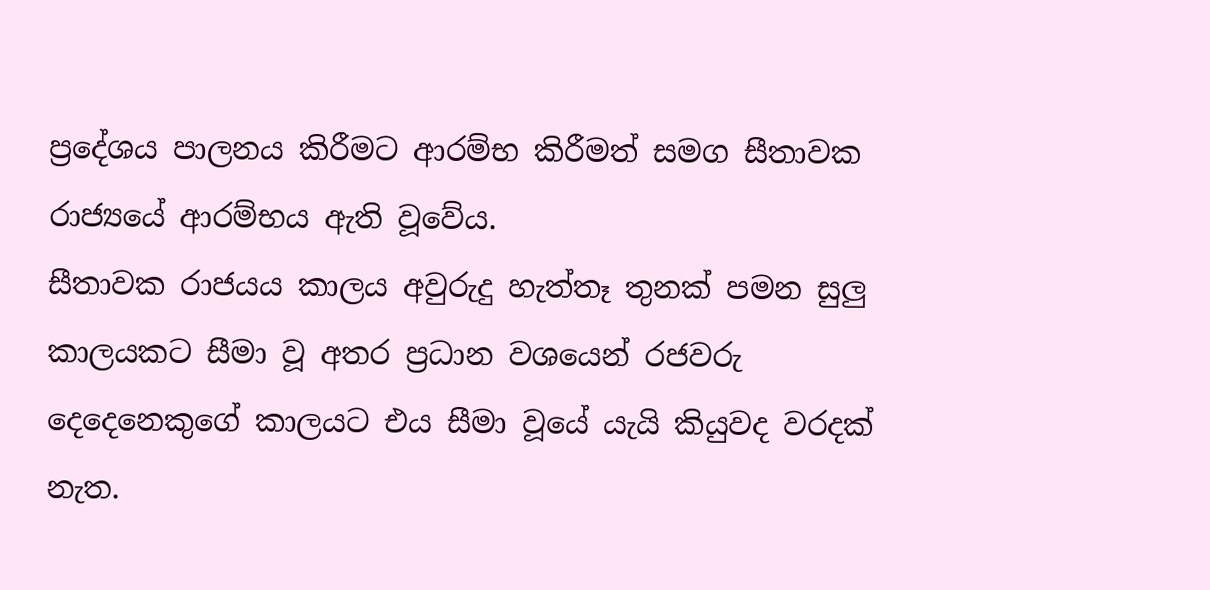ප්‍රදේශය පාලනය කිරීමට ආරම්භ කිරීමත් සමග සීතාවක රාජ්‍යයේ ආරම්භය ඇති වූවේය.
සීතාවක රාජයය කාලය අවුරුදු හැත්තෑ තුනක් පමන සුලු කාලයකට සීමා වූ අතර ප්‍රධාන වශයෙන් රජවරු දෙදෙනෙකුගේ කාලයට එය සීමා වූයේ යැයි කියුවද වරදක් නැත.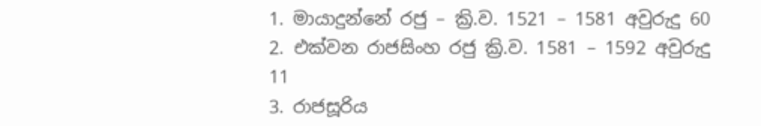1. මායාදුන්නේ රජු – ක්‍රි.ව. 1521 – 1581 අවුරුදු 60
2. එක්වන රාජසිංහ රජු ක්‍රි.ව. 1581 – 1592 අවුරුදු 11
3. රාජසූරිය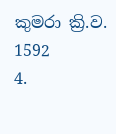කුමරා ක්‍රි.ව. 1592
4.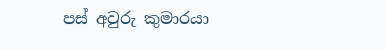පස් අවුරු කුමාරයා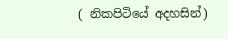( නිකපිටියේ අදහසින්)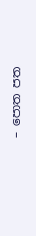– පොත පත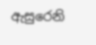ඇසුරෙනි